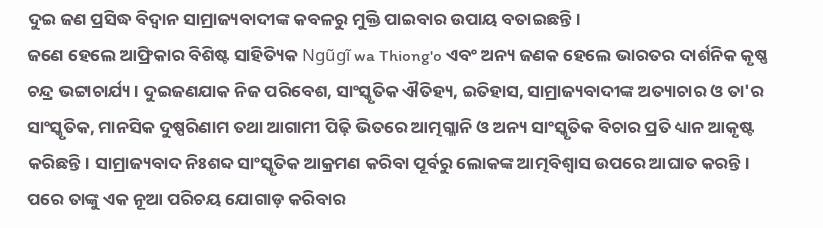ଦୁଇ ଜଣ ପ୍ରସିଦ୍ଧ ବିଦ୍ୱାନ ସାମ୍ରାଜ୍ୟବାଦୀଙ୍କ କବଳରୁ ମୁକ୍ତି ପାଇବାର ଉପାୟ ବତାଇଛନ୍ତି।
ଜଣେ ହେଲେ ଆଫ୍ରିକାର ବିଶିଷ୍ଟ ସାହିତ୍ୟିକ Ngũgĩ wa Thiong'o ଏବଂ ଅନ୍ୟ ଜଣକ ହେଲେ ଭାରତର ଦାର୍ଶନିକ କୃଷ୍ଣ ଚନ୍ଦ୍ର ଭଟ୍ଟାଚାର୍ଯ୍ୟ। ଦୁଇଜଣଯାକ ନିଜ ପରିବେଶ, ସାଂସ୍କୃତିକ ଐତିହ୍ୟ, ଇତିହାସ, ସାମ୍ରାଜ୍ୟବାଦୀଙ୍କ ଅତ୍ୟାଚାର ଓ ତା'ର ସାଂସ୍କୃତିକ, ମାନସିକ ଦୁଷ୍ପରିଣାମ ତଥା ଆଗାମୀ ପିଢ଼ି ଭିତରେ ଆତ୍ମଗ୍ଳାନି ଓ ଅନ୍ୟ ସାଂସ୍କୃତିକ ବିଚାର ପ୍ରତି ଧ୍ୟାନ ଆକୃଷ୍ଟ କରିଛନ୍ତି। ସାମ୍ରାଜ୍ୟବାଦ ନିଃଶବ୍ଦ ସାଂସ୍କୃତିକ ଆକ୍ରମଣ କରିବା ପୂର୍ବରୁ ଲୋକଙ୍କ ଆତ୍ମବିଶ୍ୱାସ ଉପରେ ଆଘାତ କରନ୍ତି। ପରେ ତାଙ୍କୁ ଏକ ନୂଆ ପରିଚୟ ଯୋଗାଡ଼ କରିବାର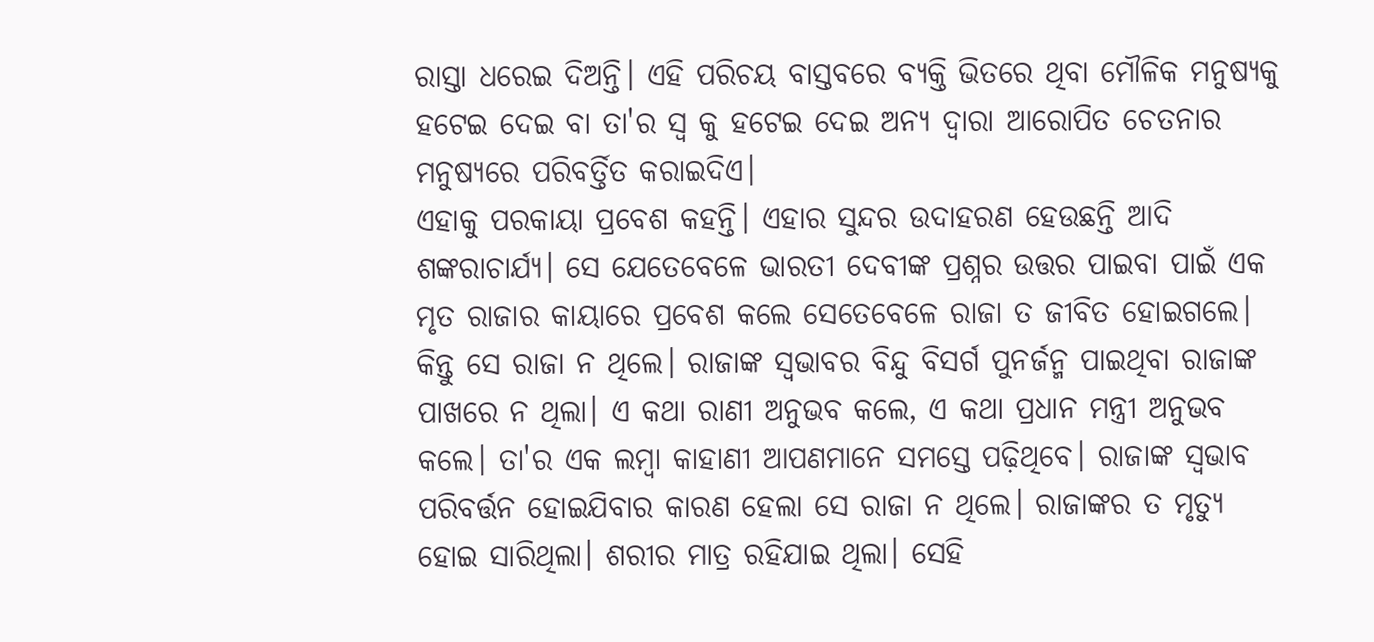ରାସ୍ତା ଧରେଇ ଦିଅନ୍ତି। ଏହି ପରିଚୟ ବାସ୍ତବରେ ବ୍ୟକ୍ତି ଭିତରେ ଥିବା ମୌଳିକ ମନୁଷ୍ୟକୁ ହଟେଇ ଦେଇ ବା ତା'ର ସ୍ୱ କୁ ହଟେଇ ଦେଇ ଅନ୍ୟ ଦ୍ୱାରା ଆରୋପିତ ଚେତନାର ମନୁଷ୍ୟରେ ପରିବର୍ତ୍ତିତ କରାଇଦିଏ।
ଏହାକୁ ପରକାୟା ପ୍ରବେଶ କହନ୍ତି। ଏହାର ସୁନ୍ଦର ଉଦାହରଣ ହେଉଛନ୍ତି ଆଦି ଶଙ୍କରାଚାର୍ଯ୍ୟ। ସେ ଯେତେବେଳେ ଭାରତୀ ଦେବୀଙ୍କ ପ୍ରଶ୍ନର ଉତ୍ତର ପାଇବା ପାଇଁ ଏକ ମୃତ ରାଜାର କାୟାରେ ପ୍ରବେଶ କଲେ ସେତେବେଳେ ରାଜା ତ ଜୀବିତ ହୋଇଗଲେ। କିନ୍ତୁ ସେ ରାଜା ନ ଥିଲେ। ରାଜାଙ୍କ ସ୍ୱଭାବର ବିନ୍ଦୁ ବିସର୍ଗ ପୁନର୍ଜନ୍ମ ପାଇଥିବା ରାଜାଙ୍କ ପାଖରେ ନ ଥିଲା। ଏ କଥା ରାଣୀ ଅନୁଭବ କଲେ, ଏ କଥା ପ୍ରଧାନ ମନ୍ତ୍ରୀ ଅନୁଭବ କଲେ। ତା'ର ଏକ ଲମ୍ବା କାହାଣୀ ଆପଣମାନେ ସମସ୍ତେ ପଢ଼ିଥିବେ। ରାଜାଙ୍କ ସ୍ଵଭାବ ପରିବର୍ତ୍ତନ ହୋଇଯିବାର କାରଣ ହେଲା ସେ ରାଜା ନ ଥିଲେ। ରାଜାଙ୍କର ତ ମୃତ୍ୟୁ ହୋଇ ସାରିଥିଲା। ଶରୀର ମାତ୍ର ରହିଯାଇ ଥିଲା। ସେହି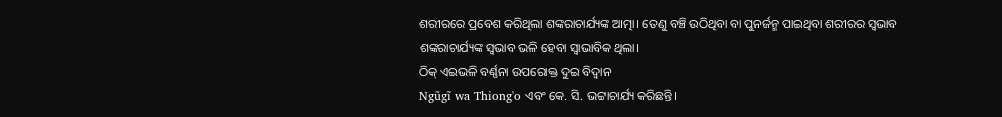ଶରୀରରେ ପ୍ରବେଶ କରିଥିଲା ଶଙ୍କରାଚାର୍ଯ୍ୟଙ୍କ ଆତ୍ମା। ତେଣୁ ବଞ୍ଚି ଉଠିଥିବା ବା ପୁନର୍ଜନ୍ମ ପାଇଥିବା ଶରୀରର ସ୍ଵଭାବ ଶଙ୍କରାଚାର୍ଯ୍ୟଙ୍କ ସ୍ଵଭାବ ଭଳି ହେବା ସ୍ବାଭାବିକ ଥିଲା।
ଠିକ୍ ଏଇଭଳି ବର୍ଣ୍ଣନା ଉପରୋକ୍ତ ଦୁଇ ବିଦ୍ୱାନ
Ngũgĩ wa Thiong'o ଏବଂ କେ. ସି. ଭଟ୍ଟାଚାର୍ଯ୍ୟ କରିଛନ୍ତି।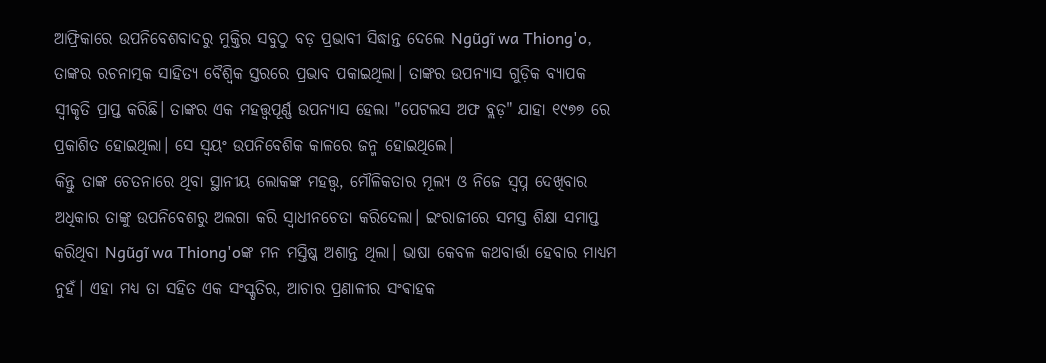ଆଫ୍ରିକାରେ ଉପନିବେଶବାଦରୁ ମୁକ୍ତିର ସବୁଠୁ ବଡ଼ ପ୍ରଭାବୀ ସିଦ୍ଧାନ୍ତ ଦେଲେ Ngũgĩ wa Thiong'o, ତାଙ୍କର ରଚନାତ୍ମକ ସାହିତ୍ୟ ବୈଶ୍ବିକ ସ୍ତରରେ ପ୍ରଭାବ ପକାଇଥିଲା। ତାଙ୍କର ଉପନ୍ୟାସ ଗୁଡ଼ିକ ବ୍ୟାପକ ସ୍ୱୀକୃତି ପ୍ରାପ୍ତ କରିଛି। ତାଙ୍କର ଏକ ମହତ୍ତ୍ୱପୂର୍ଣ୍ଣ ଉପନ୍ୟାସ ହେଲା "ପେଟଲସ ଅଫ ବ୍ଲଡ଼" ଯାହା ୧୯୭୭ ରେ ପ୍ରକାଶିତ ହୋଇଥିଲା। ସେ ସ୍ବୟଂ ଉପନିବେଶିକ କାଳରେ ଜନ୍ମ ହୋଇଥିଲେ।
କିନ୍ତୁ ତାଙ୍କ ଚେତନାରେ ଥିବା ସ୍ଥାନୀୟ ଲୋକଙ୍କ ମହତ୍ତ୍ୱ, ମୌଳିକତାର ମୂଲ୍ୟ ଓ ନିଜେ ସ୍ୱପ୍ନ ଦେଖିବାର ଅଧିକାର ତାଙ୍କୁ ଉପନିବେଶରୁ ଅଲଗା କରି ସ୍ୱାଧୀନଚେତା କରିଦେଲା। ଇଂରାଜୀରେ ସମସ୍ତ ଶିକ୍ଷା ସମାପ୍ତ କରିଥିବା Ngũgĩ wa Thiong'oଙ୍କ ମନ ମସ୍ତିଷ୍କ ଅଶାନ୍ତ ଥିଲା। ଭାଷା କେବଳ କଥବାର୍ତ୍ତା ହେବାର ମାଧ୍ୟମ ନୁହଁ। ଏହା ମଧ୍ୟ ତା ସହିତ ଏକ ସଂସ୍କୃତିର, ଆଚାର ପ୍ରଣାଳୀର ସଂଵାହକ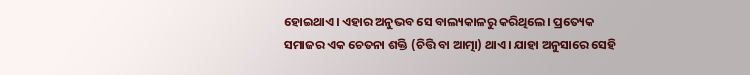ହୋଇଥାଏ। ଏହାର ଅନୁଭବ ସେ ବାଲ୍ୟକାଳରୁ କରିଥିଲେ। ପ୍ରତ୍ୟେକ ସମାଜର ଏକ ଚେତନା ଶକ୍ତି (ଚିତ୍ତି ବା ଆତ୍ମା) ଥାଏ। ଯାହା ଅନୁସାରେ ସେହି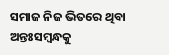ସମାଜ ନିଜ ଭିତରେ ଥିବା ଅନ୍ତଃସମ୍ବନ୍ଧକୁ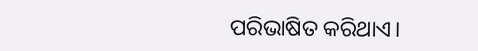ପରିଭାଷିତ କରିଥାଏ।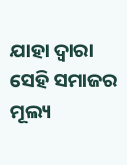ଯାହା ଦ୍ୱାରା ସେହି ସମାଜର ମୂଲ୍ୟ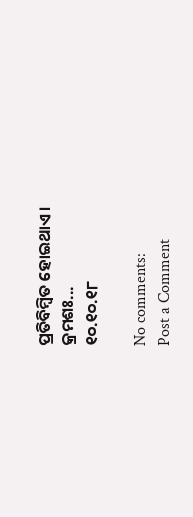ପ୍ରତିବିମ୍ବିତ ହୋଇଥାଏ।
କ୍ରମଶଃ...
୧୦.୧୦.୧୮

No comments:
Post a Comment